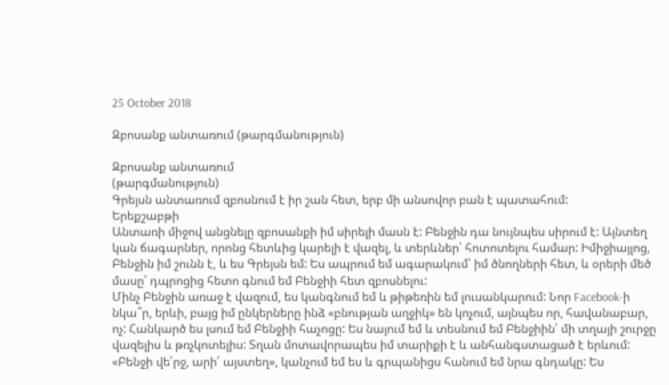25 October 2018

Զբոսանք անտառում (թարգմանություն)

Զբոսանք անտառում
(թարգմանություն)
Գրեյսն անտառում զբոսնում է իր շան հետ, երբ մի անսովոր բան է պատահում:
Երեքշաբթի
Անտառի միջով անցնելը զբոսանքի իմ սիրելի մասն է: Բենջին դա նույնպես սիրում է: Այնտեղ կան ճագարներ, որոնց հետևից կարելի է վազել, և տերևներ՝ հոտոտելու համար: Իմիջիայլոց, Բենջին իմ շունն է, և ես Գրեյսն եմ: Ես ապրում եմ ագարակում՝ իմ ծնողների հետ, և օրերի մեծ մասը՝ դպրոցից հետո գնում եմ Բենջիի հետ զբոսնելու:
Մինչ Բենջին առաջ է վազում, ես կանգնում եմ և թիթեռին եմ լուսանկարում: Նոր Facebook-ի նկա՞ր, երևի, բայց իմ ընկերները ինձ «բնության աղջիկ» են կոչում, այնպես որ, հավանաբար, ոչ: Հանկարծ ես լսում եմ Բենջիի հաչոցը: Ես նայում եմ և տեսնում եմ Բենջիին՝ մի տղայի շուրջը վազելիս և թռչկոտելիս: Տղան մոտավորապես իմ տարիքի է և անհանգստացած է երևում: «Բենջի վե՛րջ, արի՛ այստեղ», կանչում եմ ես և գրպանիցս հանում եմ նրա գնդակը: Ես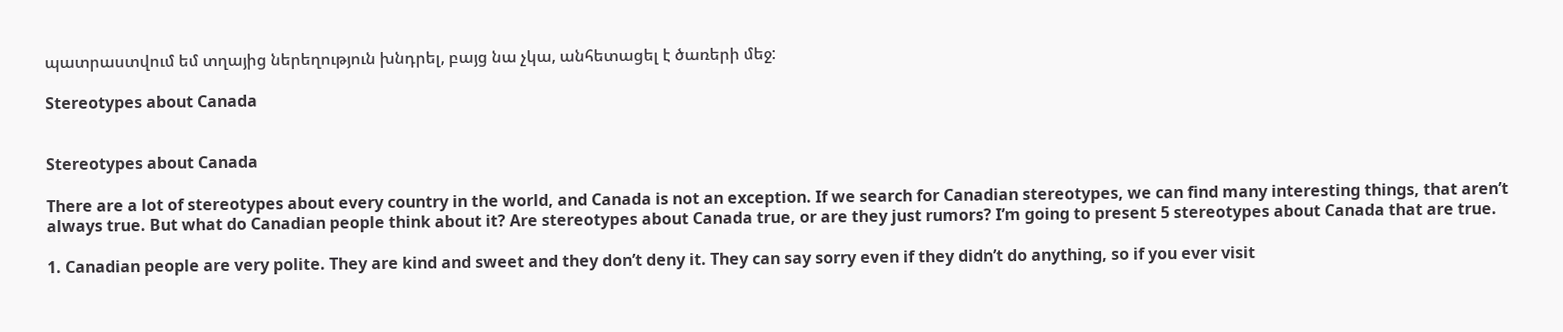պատրաստվում եմ տղայից ներեղություն խնդրել, բայց նա չկա, անհետացել է ծառերի մեջ:

Stereotypes about Canada


Stereotypes about Canada

There are a lot of stereotypes about every country in the world, and Canada is not an exception. If we search for Canadian stereotypes, we can find many interesting things, that aren’t always true. But what do Canadian people think about it? Are stereotypes about Canada true, or are they just rumors? I’m going to present 5 stereotypes about Canada that are true.

1. Canadian people are very polite. They are kind and sweet and they don’t deny it. They can say sorry even if they didn’t do anything, so if you ever visit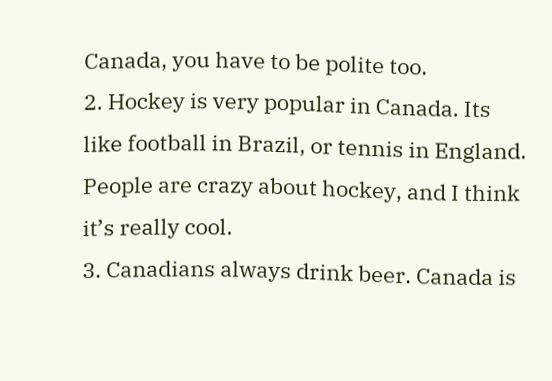Canada, you have to be polite too.
2. Hockey is very popular in Canada. Its like football in Brazil, or tennis in England. People are crazy about hockey, and I think it’s really cool.
3. Canadians always drink beer. Canada is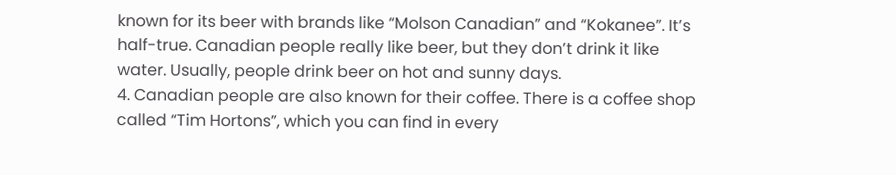known for its beer with brands like “Molson Canadian” and “Kokanee”. It’s half-true. Canadian people really like beer, but they don’t drink it like water. Usually, people drink beer on hot and sunny days.
4. Canadian people are also known for their coffee. There is a coffee shop called “Tim Hortons”, which you can find in every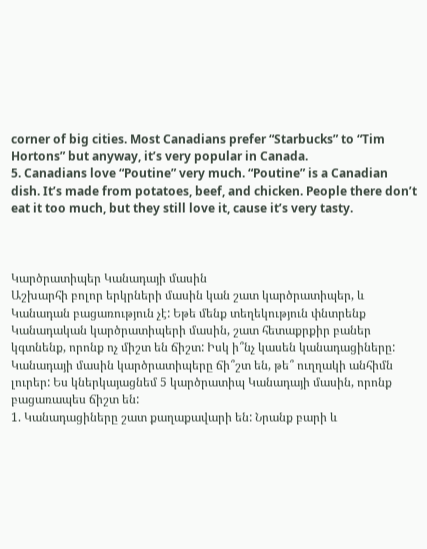corner of big cities. Most Canadians prefer “Starbucks” to “Tim Hortons” but anyway, it’s very popular in Canada.
5. Canadians love “Poutine” very much. “Poutine” is a Canadian dish. It’s made from potatoes, beef, and chicken. People there don’t eat it too much, but they still love it, cause it’s very tasty.



Կարծրատիպեր Կանադայի մասին
Աշխարհի բոլոր երկրների մասին կան շատ կարծրատիպեր, և Կանադան բացառություն չէ: Եթե մենք տեղեկություն փնտրենք Կանադական կարծրատիպերի մասին, շատ հետաքրքիր բաներ կգտնենք, որոնք ոչ միշտ են ճիշտ: Իսկ ի՞նչ կասեն կանադացիները: Կանադայի մասին կարծրատիպերը ճի՞շտ են, թե՞ ուղղակի անհիմն լուրեր: Ես կներկայացնեմ 5 կարծրատիպ Կանադայի մասին, որոնք բացառապես ճիշտ են:
1. Կանադացիները շատ քաղաքավարի են: Նրանք բարի և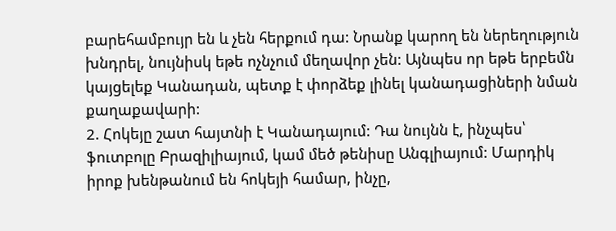բարեհամբույր են և չեն հերքում դա: Նրանք կարող են ներեղություն խնդրել, նույնիսկ եթե ոչնչում մեղավոր չեն: Այնպես որ եթե երբեմն կայցելեք Կանադան, պետք է փորձեք լինել կանադացիների նման քաղաքավարի:
2. Հոկեյը շատ հայտնի է Կանադայում: Դա նույնն է, ինչպես՝ ֆուտբոլը Բրազիլիայում, կամ մեծ թենիսը Անգլիայում: Մարդիկ իրոք խենթանում են հոկեյի համար, ինչը,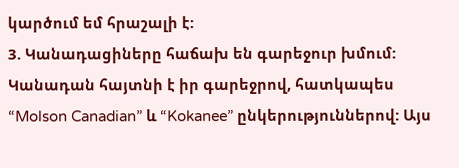կարծում եմ հրաշալի է:
3. Կանադացիները հաճախ են գարեջուր խմում: Կանադան հայտնի է իր գարեջրով, հատկապես “Molson Canadian” և “Kokanee” ընկերություններով: Այս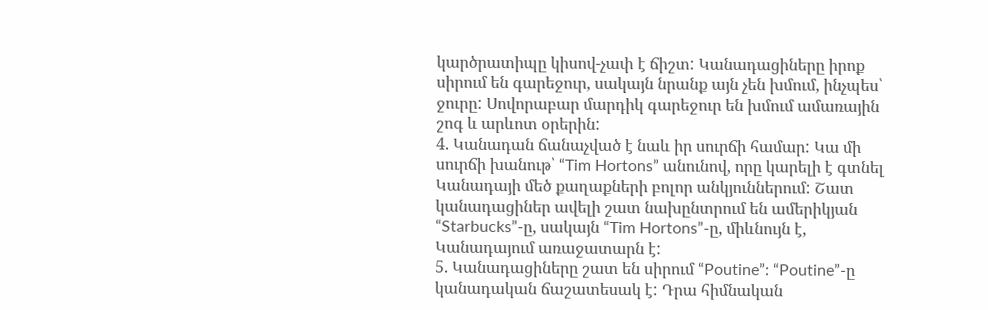կարծրատիպը կիսով-չափ է ճիշտ: Կանադացիները իրոք սիրում են գարեջուր, սակայն նրանք այն չեն խմում, ինչպես՝ ջուրը: Սովորաբար մարդիկ գարեջուր են խմում ամառային շոգ և արևոտ օրերին:
4. Կանադան ճանաչված է նաև իր սուրճի համար: Կա մի սուրճի խանութ՝ “Tim Hortons” անունով, որը կարելի է գտնել Կանադայի մեծ քաղաքների բոլոր անկյուններում: Շատ կանադացիներ ավելի շատ նախընտրում են ամերիկյան “Starbucks”-ը, սակայն “Tim Hortons”-ը, միևնույն է, Կանադայում առաջատարն է:
5. Կանադացիները շատ են սիրում “Poutine”: “Poutine”-ը կանադական ճաշատեսակ է: Դրա հիմնական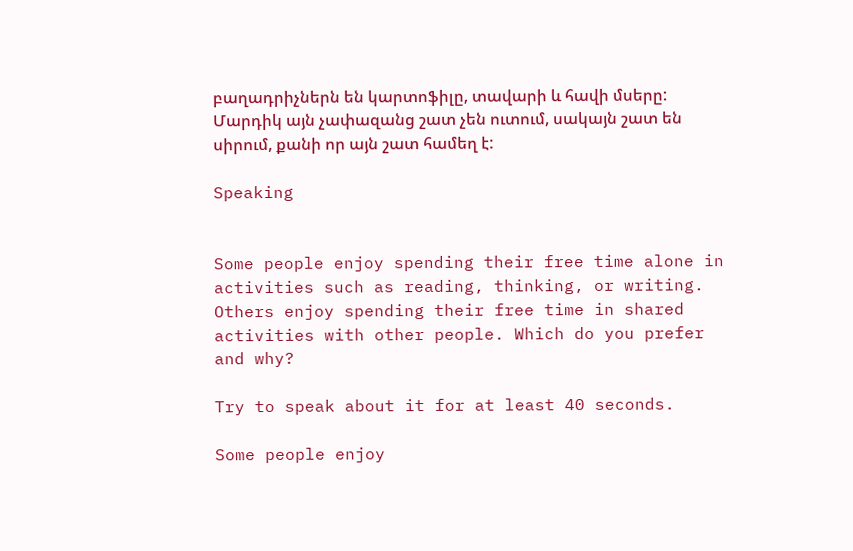բաղադրիչներն են կարտոֆիլը, տավարի և հավի մսերը: Մարդիկ այն չափազանց շատ չեն ուտում, սակայն շատ են սիրում, քանի որ այն շատ համեղ է:

Speaking


Some people enjoy spending their free time alone in activities such as reading, thinking, or writing. Others enjoy spending their free time in shared activities with other people. Which do you prefer and why?

Try to speak about it for at least 40 seconds.

Some people enjoy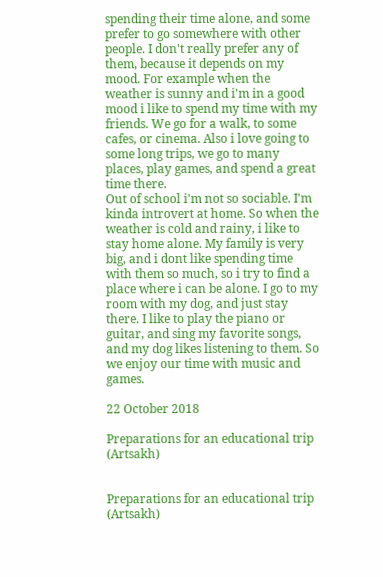spending their time alone, and some prefer to go somewhere with other people. I don't really prefer any of them, because it depends on my mood. For example when the weather is sunny and i'm in a good mood i like to spend my time with my friends. We go for a walk, to some cafes, or cinema. Also i love going to some long trips, we go to many places, play games, and spend a great time there.
Out of school i'm not so sociable. I'm kinda introvert at home. So when the weather is cold and rainy, i like to stay home alone. My family is very big, and i dont like spending time with them so much, so i try to find a place where i can be alone. I go to my room with my dog, and just stay there. I like to play the piano or guitar, and sing my favorite songs, and my dog likes listening to them. So we enjoy our time with music and games.

22 October 2018

Preparations for an educational trip (Artsakh)


Preparations for an educational trip
(Artsakh)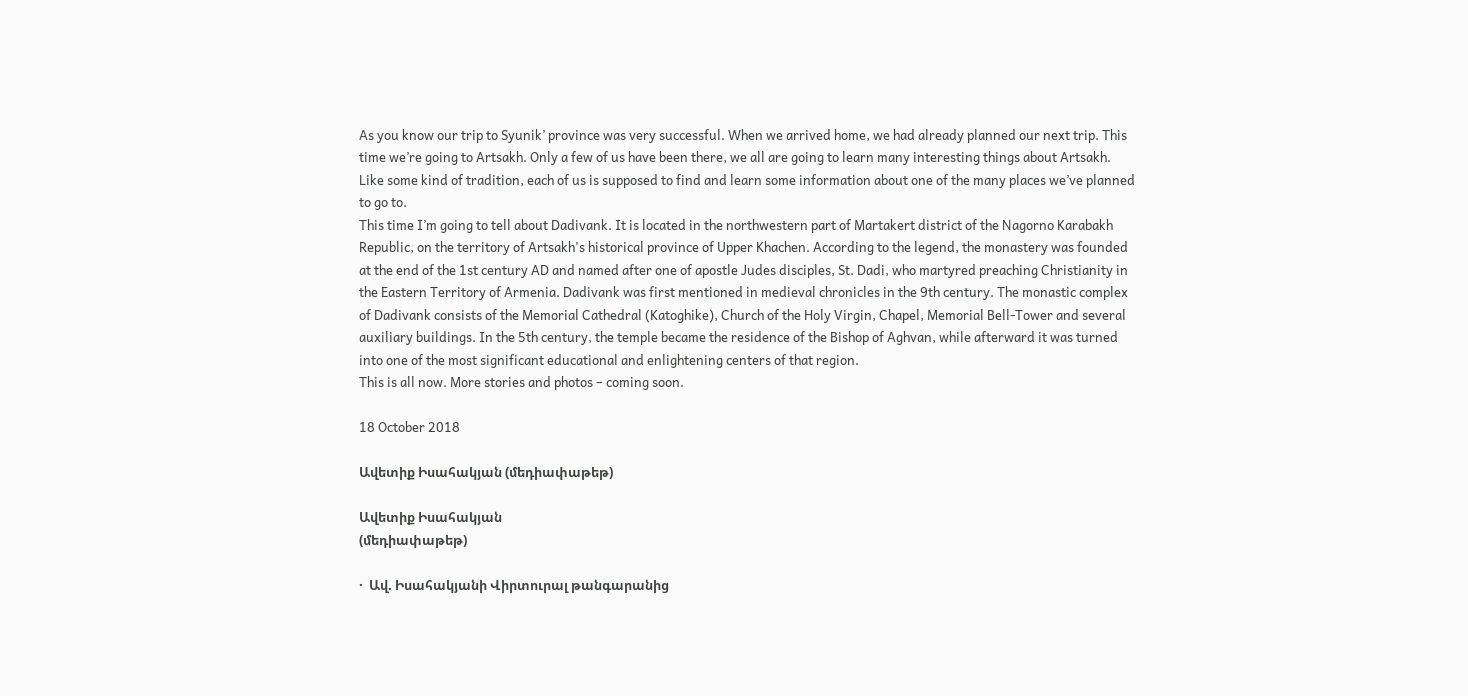As you know our trip to Syunik’ province was very successful. When we arrived home, we had already planned our next trip. This time we’re going to Artsakh. Only a few of us have been there, we all are going to learn many interesting things about Artsakh. Like some kind of tradition, each of us is supposed to find and learn some information about one of the many places we’ve planned to go to.
This time I’m going to tell about Dadivank. It is located in the northwestern part of Martakert district of the Nagorno Karabakh Republic, on the territory of Artsakh's historical province of Upper Khachen. According to the legend, the monastery was founded at the end of the 1st century AD and named after one of apostle Judes disciples, St. Dadi, who martyred preaching Christianity in the Eastern Territory of Armenia. Dadivank was first mentioned in medieval chronicles in the 9th century. The monastic complex of Dadivank consists of the Memorial Cathedral (Katoghike), Church of the Holy Virgin, Chapel, Memorial Bell-Tower and several auxiliary buildings. In the 5th century, the temple became the residence of the Bishop of Aghvan, while afterward it was turned into one of the most significant educational and enlightening centers of that region.
This is all now. More stories and photos – coming soon.

18 October 2018

Ավետիք Իսահակյան (մեդիափաթեթ)

Ավետիք Իսահակյան
(մեդիափաթեթ)

·  Ավ. Իսահակյանի Վիրտուրալ թանգարանից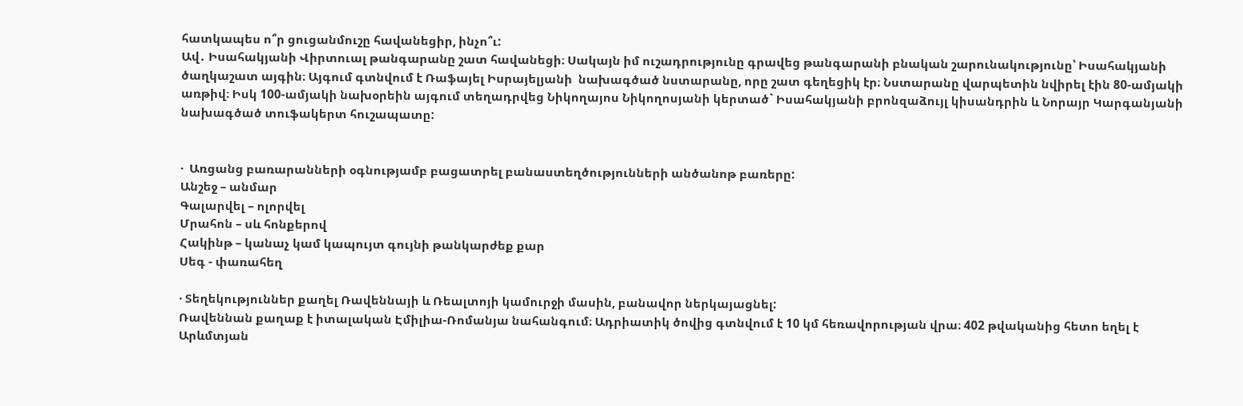հատկապես ո՞ր ցուցանմուշը հավանեցիր, ինչո՞ւ:
Ավ․ Իսահակյանի Վիրտուալ թանգարանը շատ հավանեցի։ Սակայն իմ ուշադրությունը գրավեց թանգարանի բնական շարունակությունը՝ Իսահակյանի ծաղկաշատ այգին։ Այգում գտնվում է Ռաֆայել Իսրայելյանի  նախագծած նստարանը, որը շատ գեղեցիկ էր։ Նստարանը վարպետին նվիրել էին 80-ամյակի առթիվ։ Իսկ 100-ամյակի նախօրեին այգում տեղադրվեց Նիկողայոս Նիկողոսյանի կերտած` Իսահակյանի բրոնզաձույլ կիսանդրին և Նորայր Կարգանյանի նախագծած տուֆակերտ հուշապատը:


·  Առցանց բառարանների օգնությամբ բացատրել բանաստեղծությունների անծանոթ բառերը:
Անշեջ – անմար
Գալարվել – ոլորվել
Մրահոն – սև հոնքերով
Հակինթ – կանաչ կամ կապույտ գույնի թանկարժեք քար
Սեգ - փառահեղ

· Տեղեկություններ քաղել Ռավեննայի և Ռեալտոյի կամուրջի մասին, բանավոր ներկայացնել:
Ռավեննան քաղաք է իտալական Էմիլիա-Ռոմանյա նահանգում։ Ադրիատիկ ծովից գտնվում է 10 կմ հեռավորության վրա։ 402 թվականից հետո եղել է Արևմտյան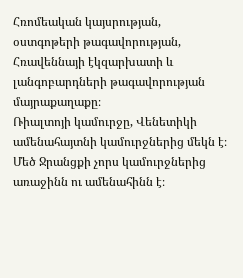Հռոմեական կայսրության, օստգոթերի թագավորության, Հռավեննայի էկզարխատի և լանգոբարդների թագավորության մայրաքաղաքը։
Ռիալտոյի կամուրջը, Վենետիկի ամենահայտնի կամուրջներից մեկն է։ Մեծ Ջրանցքի չորս կամուրջներից առաջինն ու ամենահինն է։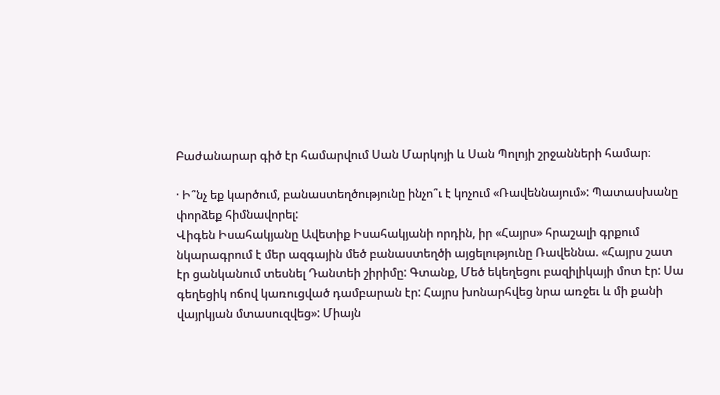Բաժանարար գիծ էր համարվում Սան Մարկոյի և Սան Պոլոյի շրջանների համար։

· Ի՞նչ եք կարծում, բանաստեղծությունը ինչո՞ւ է կոչում «Ռավեննայում»: Պատասխանը փորձեք հիմնավորել:
Վիգեն Իսահակյանը Ավետիք Իսահակյանի որդին, իր «Հայրս» հրաշալի գրքում նկարագրում է մեր ազգային մեծ բանաստեղծի այցելությունը Ռավեննա. «Հայրս շատ էր ցանկանում տեսնել Դանտեի շիրիմը: Գտանք, Մեծ եկեղեցու բազիլիկայի մոտ էր: Սա գեղեցիկ ոճով կառուցված դամբարան էր: Հայրս խոնարհվեց նրա առջեւ և մի քանի վայրկյան մտասուզվեց»: Միայն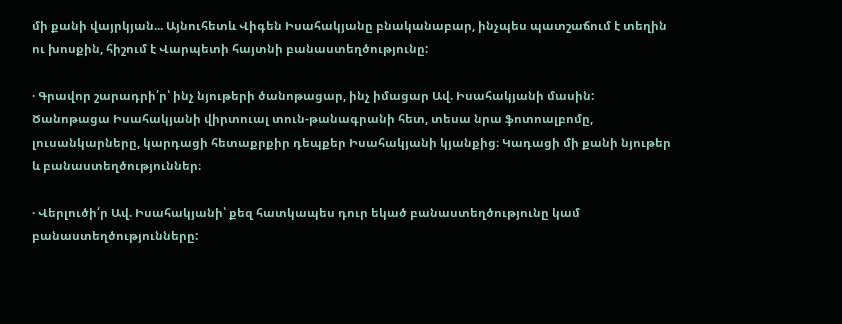մի քանի վայրկյան... Այնուհետև Վիգեն Իսահակյանը բնականաբար, ինչպես պատշաճում է տեղին ու խոսքին, հիշում է Վարպետի հայտնի բանաստեղծությունը:

· Գրավոր շարադրի՛ր՝ ինչ նյութերի ծանոթացար, ինչ իմացար Ավ. Իսահակյանի մասին:
Ծանոթացա Իսահակյանի վիրտուալ տուն-թանագրանի հետ, տեսա նրա ֆոտոալբոմը, լուսանկարները, կարդացի հետաքրքիր դեպքեր Իսահակյանի կյանքից։ Կադացի մի քանի նյութեր և բանաստեղծություններ։

· Վերլուծի՛ր Ավ. Իսահակյանի՝ քեզ հատկապես դուր եկած բանաստեղծությունը կամ բանաստեղծությունները: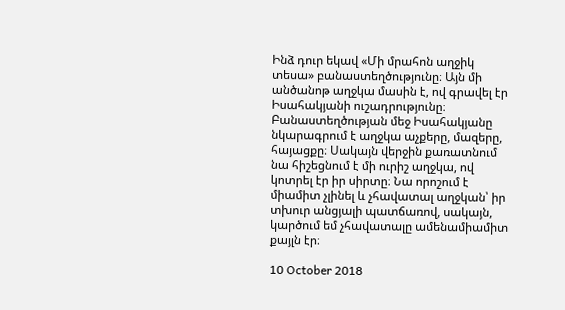Ինձ դուր եկավ «Մի մրահոն աղջիկ տեսա» բանաստեղծությունը։ Այն մի անծանոթ աղջկա մասին է, ով գրավել էր Իսահակյանի ուշադրությունը։ Բանաստեղծության մեջ Իսահակյանը նկարագրում է աղջկա աչքերը, մազերը, հայացքը։ Սակայն վերջին քառատնում նա հիշեցնում է մի ուրիշ աղջկա, ով կոտրել էր իր սիրտը։ Նա որոշում է միամիտ չլինել և չհավատալ աղջկան՝ իր տխուր անցյալի պատճառով, սակայն, կարծում եմ չհավատալը ամենամիամիտ քայլն էր։

10 October 2018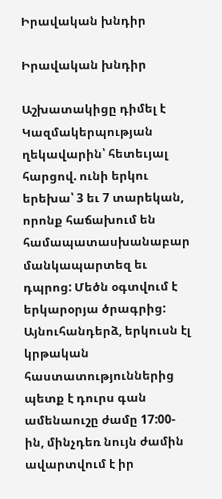Իրավական խնդիր

Իրավական խնդիր

Աշխատակիցը դիմել է Կազմակերպության ղեկավարին՝ հետեւյալ հարցով. ունի երկու երեխա՝ 3 եւ 7 տարեկան, որոնք հաճախում են համապատասխանաբար մանկապարտեզ եւ դպրոց: Մեծն օգտվում է երկարօրյա ծրագրից: Այնուհանդերձ, երկուսն էլ կրթական հաստատություններից պետք է դուրս գան ամենաուշը ժամը 17:00-ին, մինչդեռ նույն ժամին ավարտվում է իր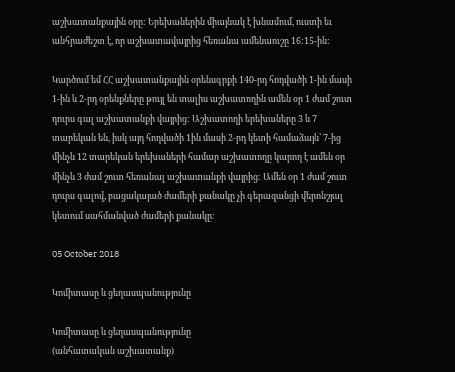աշխատանքային օրը: Երեխաներին միայնակ է խնամում, ուստի եւ անհրաժեշտ է, որ աշխատավայրից հեռանա ամենաուշը 16:15-ին:

Կարծում եմ ՀՀ աշխատանքային օրենսգրքի 140-րդ հոդվածի 1-ին մասի 1-ին և 2-րդ օրենքները թույլ են տալիս աշխատողին ամեն օր 1 ժամ շուտ դուրս գալ աշխատանքի վայրից: Աշխատողի երեխաները 3 և 7 տարեկան են, իսկ այդ հոդվածի 1ին մասի 2-րդ կետի համաձայն՝ 7-ից մինչև 12 տարեկան երեխաների համար աշխատողը կարող է ամեն օր մինչև 3 ժամ շուտ հեռանալ աշխատանքի վայրից: Ամեն օր 1 ժամ շուտ դուրս գալով, բացակայած ժամերի քանակը չի գերազանցի վերոնշյալ կետում սահմանված ժամերի քանակը։

05 October 2018

Կոմիտասը և ցեղասպանությունը

Կոմիտասը և ցեղասպանությունը
(անհատական աշխատանք)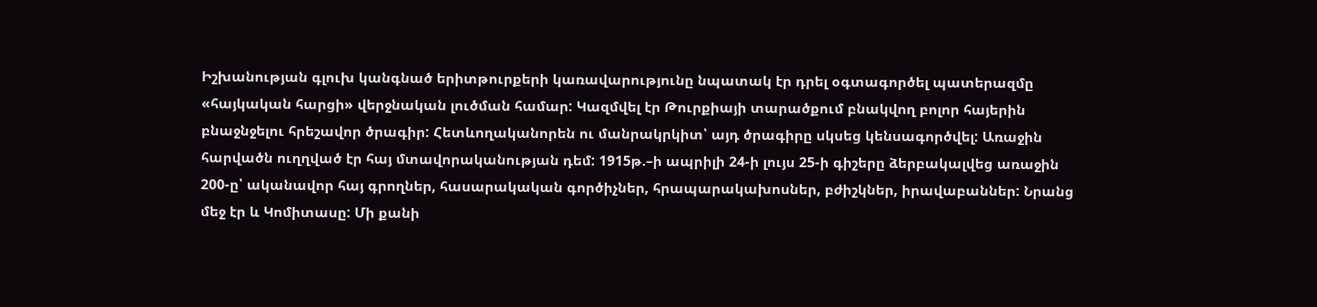Իշխանության գլուխ կանգնած երիտթուրքերի կառավարությունը նպատակ էր դրել օգտագործել պատերազմը «հայկական հարցի» վերջնական լուծման համար: Կազմվել էր Թուրքիայի տարածքում բնակվող բոլոր հայերին բնաջնջելու հրեշավոր ծրագիր: Հետևողականորեն ու մանրակրկիտ՝ այդ ծրագիրը սկսեց կենսագործվել: Առաջին հարվածն ուղղված էր հայ մտավորականության դեմ: 1915թ.–ի ապրիլի 24-ի լույս 25-ի գիշերը ձերբակալվեց առաջին 200-ը՝ ականավոր հայ գրողներ, հասարակական գործիչներ, հրապարակախոսներ, բժիշկներ, իրավաբաններ: Նրանց մեջ էր և Կոմիտասը: Մի քանի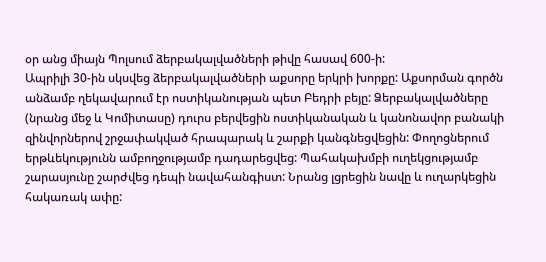օր անց միայն Պոլսում ձերբակալվածների թիվը հասավ 600-ի:
Ապրիլի 30-ին սկսվեց ձերբակալվածների աքսորը երկրի խորքը: Աքսորման գործն անձամբ ղեկավարում էր ոստիկանության պետ Բեդրի բեյը: Ձերբակալվածները (նրանց մեջ և Կոմիտասը) դուրս բերվեցին ոստիկանական և կանոնավոր բանակի զինվորներով շրջափակված հրապարակ և շարքի կանգնեցվեցին: Փողոցներում երթևեկությունն ամբողջությամբ դադարեցվեց: Պահակախմբի ուղեկցությամբ շարասյունը շարժվեց դեպի նավահանգիստ: Նրանց լցրեցին նավը և ուղարկեցին հակառակ ափը: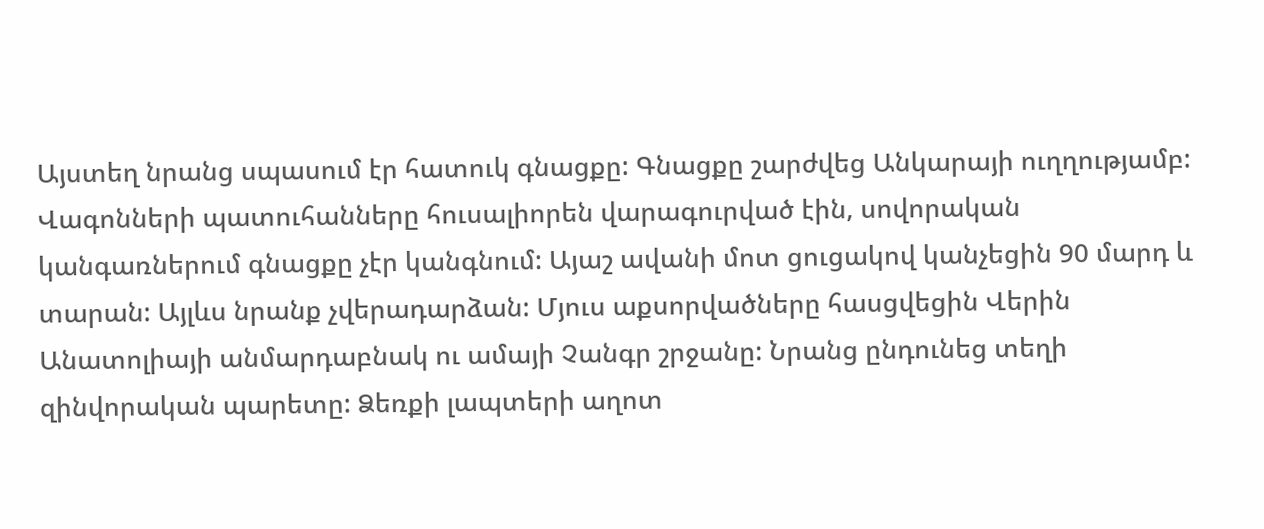Այստեղ նրանց սպասում էր հատուկ գնացքը: Գնացքը շարժվեց Անկարայի ուղղությամբ: Վագոնների պատուհանները հուսալիորեն վարագուրված էին, սովորական կանգառներում գնացքը չէր կանգնում: Այաշ ավանի մոտ ցուցակով կանչեցին 90 մարդ և տարան: Այլևս նրանք չվերադարձան: Մյուս աքսորվածները հասցվեցին Վերին Անատոլիայի անմարդաբնակ ու ամայի Չանգր շրջանը: Նրանց ընդունեց տեղի զինվորական պարետը: Ձեռքի լապտերի աղոտ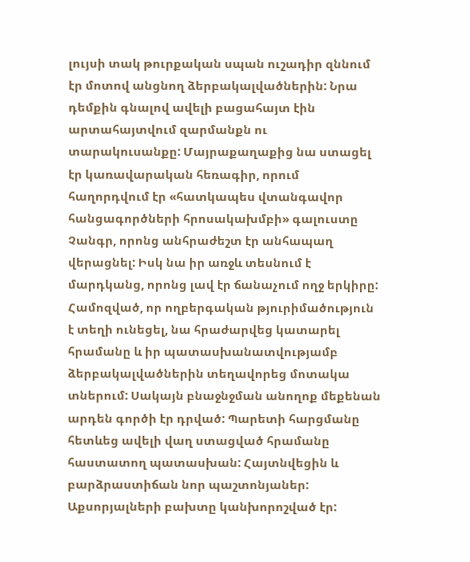լույսի տակ թուրքական սպան ուշադիր զննում էր մոտով անցնող ձերբակալվածներին: Նրա դեմքին գնալով ավելի բացահայտ էին արտահայտվում զարմանքն ու տարակուսանքը: Մայրաքաղաքից նա ստացել էր կառավարական հեռագիր, որում հաղորդվում էր «հատկապես վտանգավոր հանցագործների հրոսակախմբի» գալուստը Չանգր, որոնց անհրաժեշտ էր անհապաղ վերացնել: Իսկ նա իր առջև տեսնում է մարդկանց, որոնց լավ էր ճանաչում ողջ երկիրը: Համոզված, որ ողբերգական թյուրիմածություն է տեղի ունեցել, նա հրաժարվեց կատարել հրամանը և իր պատասխանատվությամբ ձերբակալվածներին տեղավորեց մոտակա տներում: Սակայն բնաջնջման անողոք մեքենան արդեն գործի էր դրված: Պարետի հարցմանը հետևեց ավելի վաղ ստացված հրամանը հաստատող պատասխան: Հայտնվեցին և բարձրաստիճան նոր պաշտոնյաներ: Աքսորյալների բախտը կանխորոշված էր: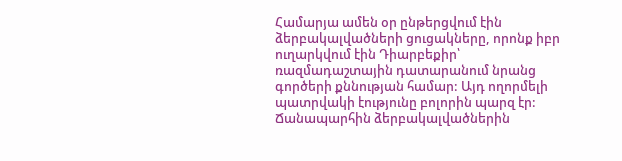Համարյա ամեն օր ընթերցվում էին ձերբակալվածների ցուցակները, որոնք իբր ուղարկվում էին Դիարբեքիր՝ ռազմադաշտային դատարանում նրանց գործերի քննության համար: Այդ ողորմելի պատրվակի էությունը բոլորին պարզ էր: Ճանապարհին ձերբակալվածներին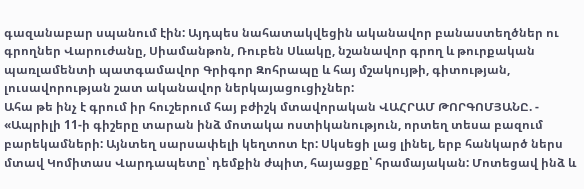գազանաբար սպանում էին: Այդպես նահատակվեցին ականավոր բանաստեղծներ ու գրողներ Վարուժանը, Սիամանթոն, Ռուբեն Սևակը, նշանավոր գրող և թուրքական պառլամենտի պատգամավոր Գրիգոր Զոհրապը և հայ մշակույթի, գիտության, լուսավորության շատ ականավոր ներկայացուցիչներ:
Ահա թե ինչ է գրում իր հուշերում հայ բժիշկ մտավորական ՎԱՀՐԱՄ ԹՈՐԳՈՄՅԱՆԸ. - «Ապրիլի 11-ի գիշերը տարան ինձ մոտակա ոստիկանություն, որտեղ տեսա բազում բարեկամների: Այնտեղ սարսափելի կեղտոտ էր: Սկսեցի լաց լինել, երբ հանկարծ ներս մտավ Կոմիտաս Վարդապետը՝ դեմքին ժպիտ, հայացքը՝ հրամայական: Մոտեցավ ինձ և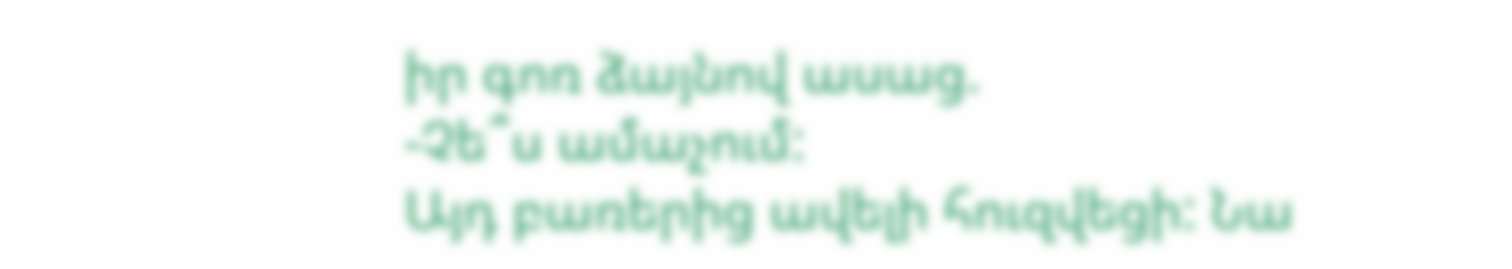իր գոռ ձայնով ասաց.
-Չե՞ս ամաչում:
Այդ բառերից ավելի հուզվեցի: Նա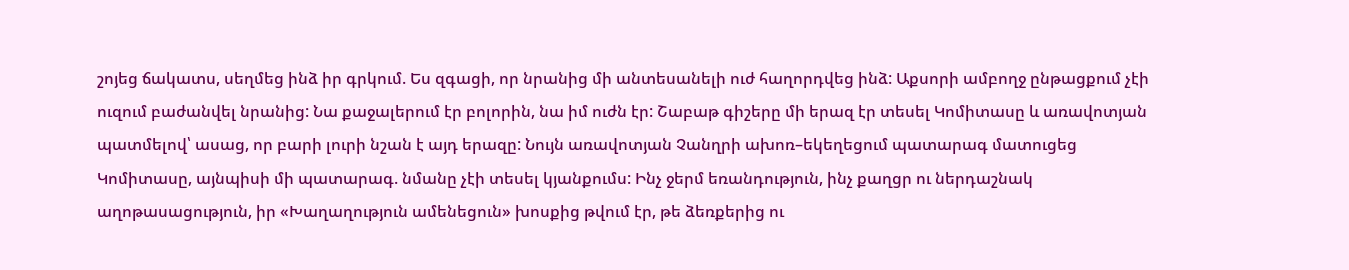շոյեց ճակատս, սեղմեց ինձ իր գրկում. Ես զգացի, որ նրանից մի անտեսանելի ուժ հաղորդվեց ինձ: Աքսորի ամբողջ ընթացքում չէի ուզում բաժանվել նրանից: Նա քաջալերում էր բոլորին, նա իմ ուժն էր: Շաբաթ գիշերը մի երազ էր տեսել Կոմիտասը և առավոտյան պատմելով՝ ասաց, որ բարի լուրի նշան է այդ երազը: Նույն առավոտյան Չանղրի ախոռ–եկեղեցում պատարագ մատուցեց Կոմիտասը, այնպիսի մի պատարագ. նմանը չէի տեսել կյանքումս: Ինչ ջերմ եռանդություն, ինչ քաղցր ու ներդաշնակ աղոթասացություն, իր «Խաղաղություն ամենեցուն» խոսքից թվում էր, թե ձեռքերից ու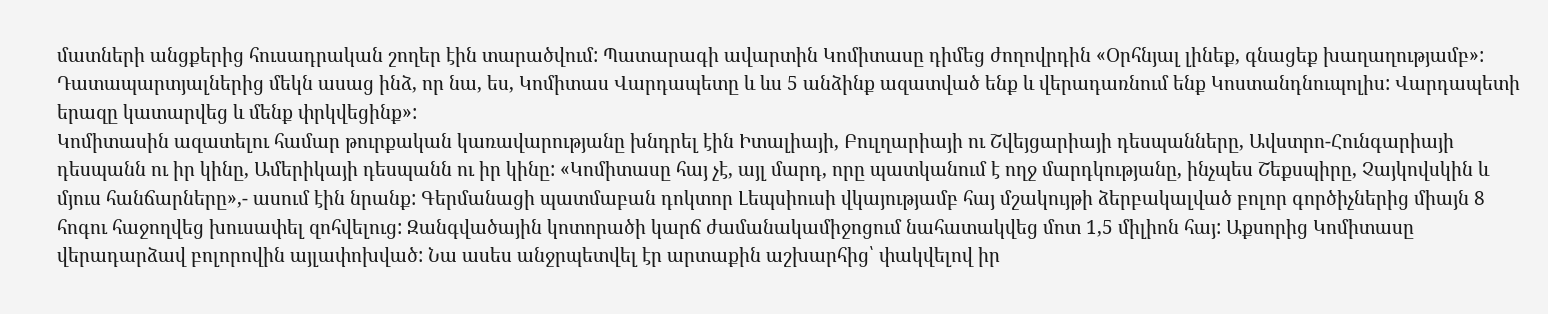մատների անցքերից հուսադրական շողեր էին տարածվում: Պատարագի ավարտին Կոմիտասը դիմեց ժողովրդին «Օրհնյալ լինեք, գնացեք խաղաղությամբ»: Դատապարտյալներից մեկն ասաց ինձ, որ նա, ես, Կոմիտաս Վարդապետը և ևս 5 անձինք ազատված ենք և վերադառնում ենք Կոստանդնուպոլիս: Վարդապետի երազը կատարվեց և մենք փրկվեցինք»:
Կոմիտասին ազատելու համար թուրքական կառավարությանը խնդրել էին Իտալիայի, Բուլղարիայի ու Շվեյցարիայի դեսպանները, Ավստրո-Հունգարիայի դեսպանն ու իր կինը, Ամերիկայի դեսպանն ու իր կինը: «Կոմիտասը հայ չէ, այլ մարդ, որը պատկանում է ողջ մարդկությանը, ինչպես Շեքսպիրը, Չայկովսկին և մյուս հանճարները»,- ասում էին նրանք: Գերմանացի պատմաբան դոկտոր Լեպսիուսի վկայությամբ հայ մշակույթի ձերբակալված բոլոր գործիչներից միայն 8 հոգու հաջողվեց խուսափել զոհվելուց: Զանգվածային կոտորածի կարճ ժամանակամիջոցում նահատակվեց մոտ 1,5 միլիոն հայ: Աքսորից Կոմիտասը վերադարձավ բոլորովին այլափոխված: Նա ասես անջրպետվել էր արտաքին աշխարհից՝ փակվելով իր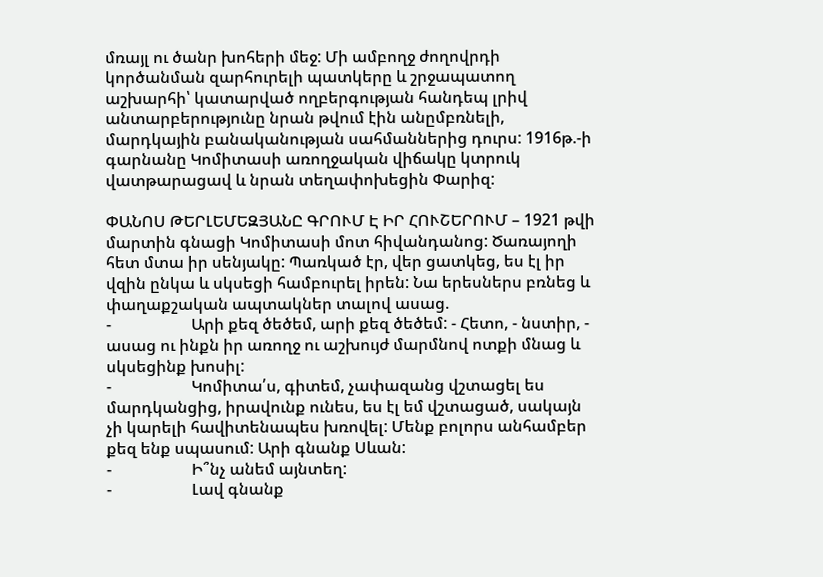մռայլ ու ծանր խոհերի մեջ: Մի ամբողջ ժողովրդի կործանման զարհուրելի պատկերը և շրջապատող աշխարհի՝ կատարված ողբերգության հանդեպ լրիվ անտարբերությունը նրան թվում էին անըմբռնելի, մարդկային բանականության սահմաններից դուրս: 1916թ.-ի գարնանը Կոմիտասի առողջական վիճակը կտրուկ վատթարացավ և նրան տեղափոխեցին Փարիզ:

ՓԱՆՈՍ ԹԵՐԼԵՄԵԶՅԱՆԸ ԳՐՈՒՄ Է ԻՐ ՀՈՒՇԵՐՈՒՄ – 1921 թվի մարտին գնացի Կոմիտասի մոտ հիվանդանոց: Ծառայողի հետ մտա իր սենյակը: Պառկած էր, վեր ցատկեց, ես էլ իր վզին ընկա և սկսեցի համբուրել իրեն: Նա երեսներս բռնեց և փաղաքշական ապտակներ տալով ասաց.
-                    Արի քեզ ծեծեմ, արի քեզ ծեծեմ: - Հետո, - նստիր, - ասաց ու ինքն իր առողջ ու աշխույժ մարմնով ոտքի մնաց և սկսեցինք խոսիլ:
-                    Կոմիտա՛ս, գիտեմ, չափազանց վշտացել ես մարդկանցից, իրավունք ունես, ես էլ եմ վշտացած, սակայն չի կարելի հավիտենապես խռովել: Մենք բոլորս անհամբեր քեզ ենք սպասում: Արի գնանք Սևան:
-                    Ի՞նչ անեմ այնտեղ:
-                    Լավ գնանք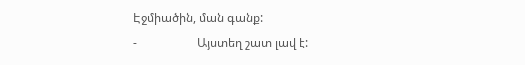Էջմիածին, ման գանք:
-                    Այստեղ շատ լավ է: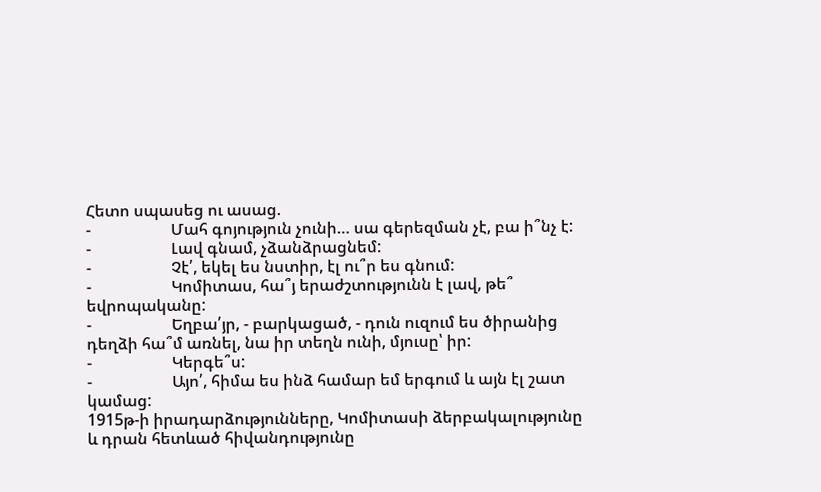Հետո սպասեց ու ասաց.
-                    Մահ գոյություն չունի… սա գերեզման չէ, բա ի՞նչ է:
-                    Լավ գնամ, չձանձրացնեմ:
-                    Չէ՛, եկել ես նստիր, էլ ու՞ր ես գնում:
-                    Կոմիտաս, հա՞յ երաժշտությունն է լավ, թե՞ եվրոպականը:
-                    Եղբա՛յր, - բարկացած, - դուն ուզում ես ծիրանից դեղձի հա՞մ առնել, նա իր տեղն ունի, մյուսը՝ իր:
-                    Կերգե՞ս:
-                    Այո՛, հիմա ես ինձ համար եմ երգում և այն էլ շատ կամաց:
1915թ-ի իրադարձությունները, Կոմիտասի ձերբակալությունը և դրան հետևած հիվանդությունը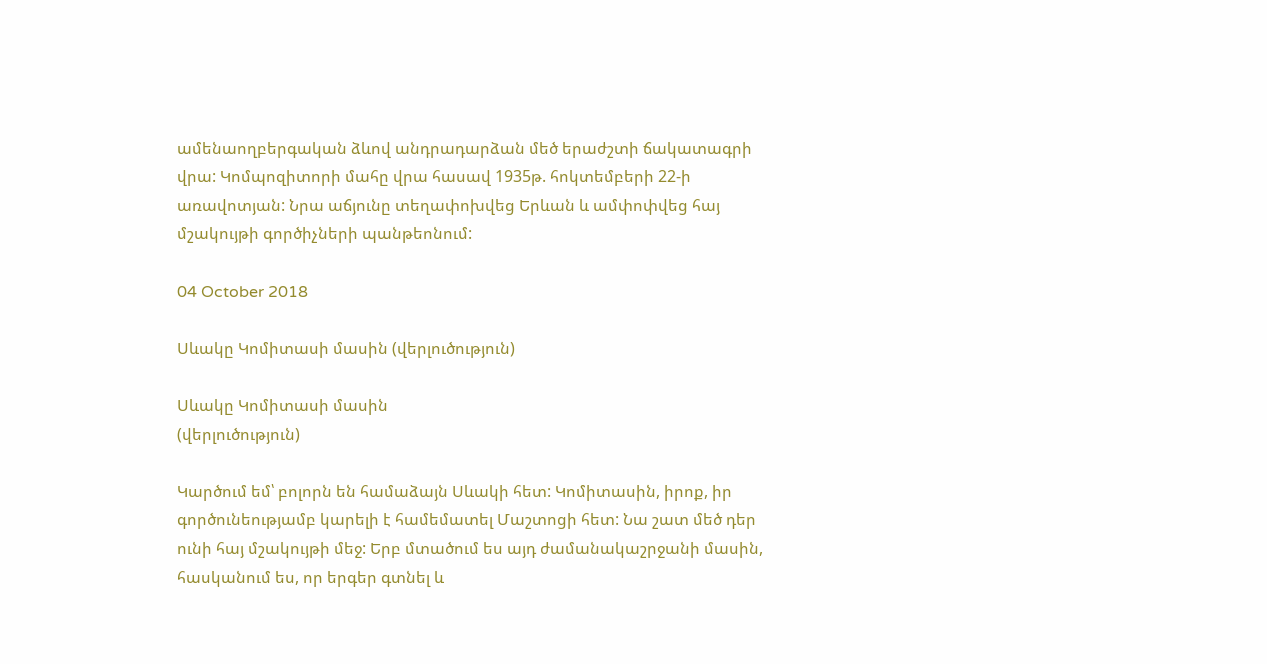ամենաողբերգական ձևով անդրադարձան մեծ երաժշտի ճակատագրի վրա: Կոմպոզիտորի մահը վրա հասավ 1935թ. հոկտեմբերի 22-ի առավոտյան: Նրա աճյունը տեղափոխվեց Երևան և ամփոփվեց հայ մշակույթի գործիչների պանթեոնում:

04 October 2018

Սևակը Կոմիտասի մասին (վերլուծություն)

Սևակը Կոմիտասի մասին
(վերլուծություն)

Կարծում եմ՝ բոլորն են համաձայն Սևակի հետ: Կոմիտասին, իրոք, իր գործունեությամբ կարելի է համեմատել Մաշտոցի հետ: Նա շատ մեծ դեր ունի հայ մշակույթի մեջ: Երբ մտածում ես այդ ժամանակաշրջանի մասին, հասկանում ես, որ երգեր գտնել և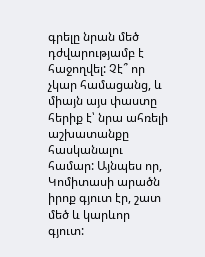գրելը նրան մեծ դժվարությամբ է հաջողվել: Չէ՞ որ չկար համացանց, և միայն այս փաստը հերիք է՝ նրա ահռելի աշխատանքը հասկանալու համար: Այնպես որ, Կոմիտասի արածն իրոք գյուտ էր, շատ մեծ և կարևոր գյուտ: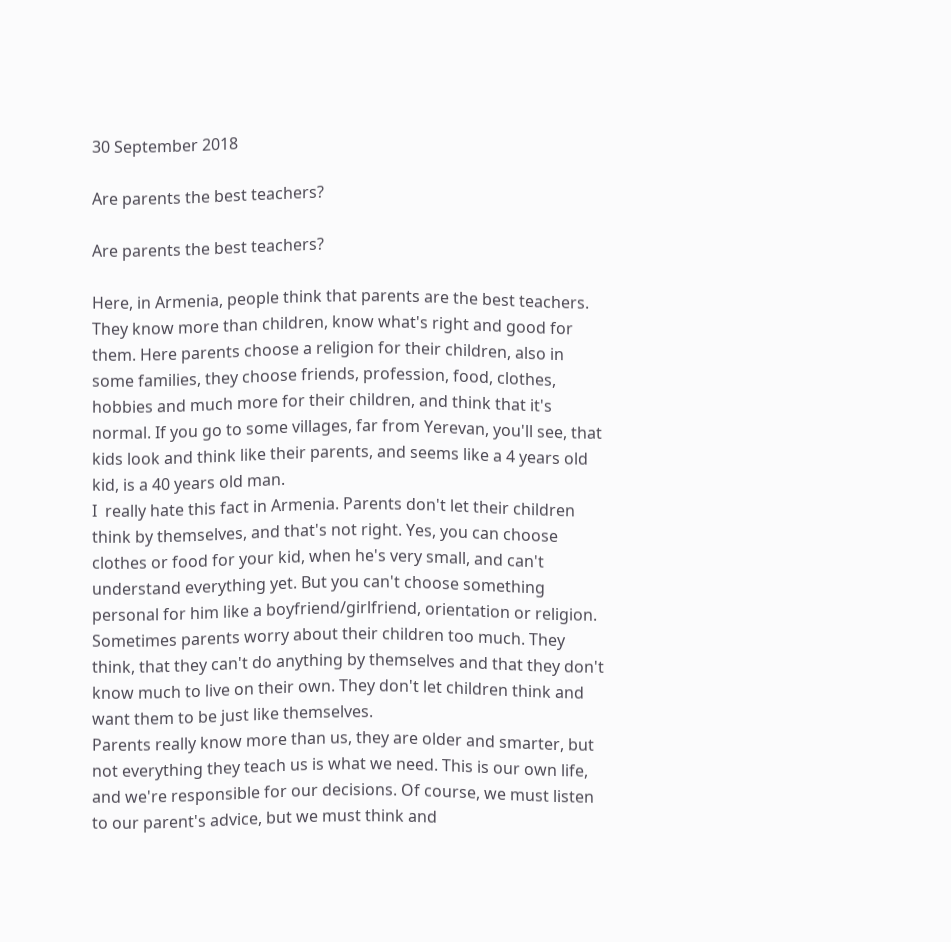30 September 2018

Are parents the best teachers?

Are parents the best teachers?

Here, in Armenia, people think that parents are the best teachers. They know more than children, know what's right and good for them. Here parents choose a religion for their children, also in some families, they choose friends, profession, food, clothes, hobbies and much more for their children, and think that it's normal. If you go to some villages, far from Yerevan, you'll see, that kids look and think like their parents, and seems like a 4 years old kid, is a 40 years old man.
I  really hate this fact in Armenia. Parents don't let their children think by themselves, and that's not right. Yes, you can choose clothes or food for your kid, when he's very small, and can't understand everything yet. But you can't choose something personal for him like a boyfriend/girlfriend, orientation or religion.
Sometimes parents worry about their children too much. They think, that they can't do anything by themselves and that they don't know much to live on their own. They don't let children think and want them to be just like themselves.
Parents really know more than us, they are older and smarter, but not everything they teach us is what we need. This is our own life, and we're responsible for our decisions. Of course, we must listen to our parent's advice, but we must think and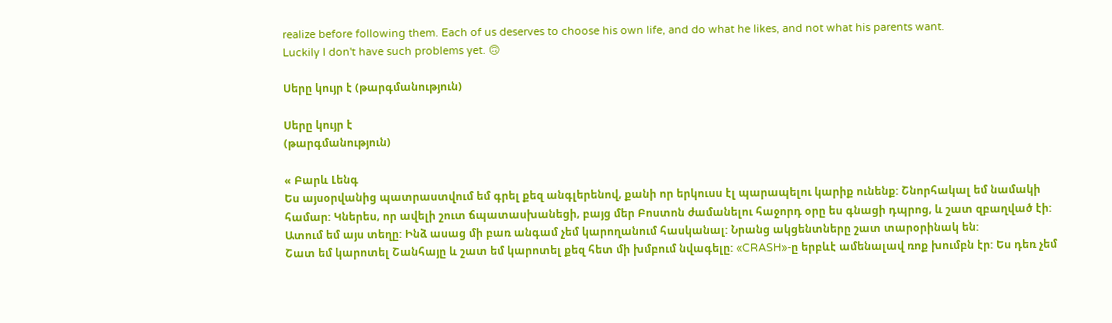realize before following them. Each of us deserves to choose his own life, and do what he likes, and not what his parents want.
Luckily I don't have such problems yet. 🙃

Սերը կույր է (թարգմանություն)

Սերը կույր է
(թարգմանություն)

« Բարև Լենգ
Ես այսօրվանից պատրաստվում եմ գրել քեզ անգլերենով, քանի որ երկուսս էլ պարապելու կարիք ունենք: Շնորհակալ եմ նամակի համար: Կներես, որ ավելի շուտ ճպատասխանեցի, բայց մեր Բոստոն ժամանելու հաջորդ օրը ես գնացի դպրոց, և շատ զբաղված էի: Ատում եմ այս տեղը: Ինձ ասաց մի բառ անգամ չեմ կարողանում հասկանալ: Նրանց ակցենտները շատ տարօրինակ են:
Շատ եմ կարոտել Շանհայը և շատ եմ կարոտել քեզ հետ մի խմբում նվագելը: «CRASH»-ը երբևէ ամենալավ ռոք խումբն էր: Ես դեռ չեմ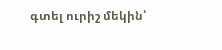գտել ուրիշ մեկին՝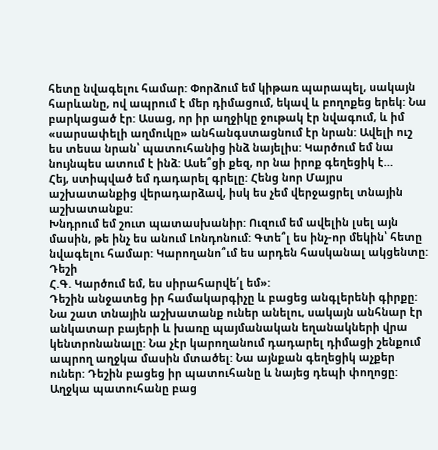հետը նվագելու համար: Փորձում եմ կիթառ պարապել, սակայն հարևանը, ով ապրում է մեր դիմացում, եկավ և բողոքեց երեկ: Նա բարկացած էր: Ասաց, որ իր աղջիկը ջութակ էր նվագում, և իմ «սարսափելի աղմուկը» անհանգստացնում էր նրան: Ավելի ուշ ես տեսա նրան՝ պատուհանից ինձ նայելիս: Կարծում եմ նա նույնպես ատում է ինձ: Ասե՞ցի քեզ, որ նա իրոք գեղեցիկ է…
Հեյ, ստիպված եմ դադարել գրելը: Հենց նոր Մայրս աշխատանքից վերադարձավ, իսկ ես չեմ վերջացրել տնային աշխատանքս:
Խնդրում եմ շուտ պատասխանիր: Ուզում եմ ավելին լսել այն մասին, թե ինչ ես անում Լոնդոնում: Գտե՞լ ես ինչ-որ մեկին՝ հետը նվագելու համար: Կարողանո՞ւմ ես արդեն հասկանալ ակցենտը:
Դեշի
Հ.Գ. Կարծում եմ, ես սիրահարվե՛լ եմ»:
Դեշին անջատեց իր համակարգիչը և բացեց անգլերենի գիրքը: Նա շատ տնային աշխատանք ուներ անելու, սակայն անհնար էր անկատար բայերի և խառը պայմանական եղանակների վրա կենտրոնանալը: Նա չէր կարողանում դադարել դիմացի շենքում ապրող աղջկա մասին մտածել: Նա այնքան գեղեցիկ աչքեր ուներ: Դեշին բացեց իր պատուհանը և նայեց դեպի փողոցը: Աղջկա պատուհանը բաց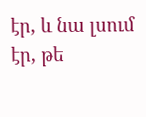էր, և նա լսում էր, թե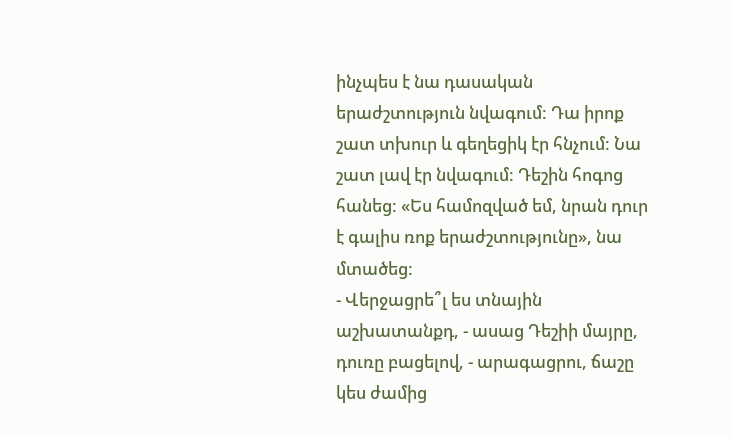ինչպես է նա դասական երաժշտություն նվագում: Դա իրոք շատ տխուր և գեղեցիկ էր հնչում: Նա շատ լավ էր նվագում: Դեշին հոգոց հանեց: «Ես համոզված եմ, նրան դուր է գալիս ռոք երաժշտությունը», նա մտածեց:
- Վերջացրե՞լ ես տնային աշխատանքդ, - ասաց Դեշիի մայրը, դուռը բացելով, - արագացրու, ճաշը կես ժամից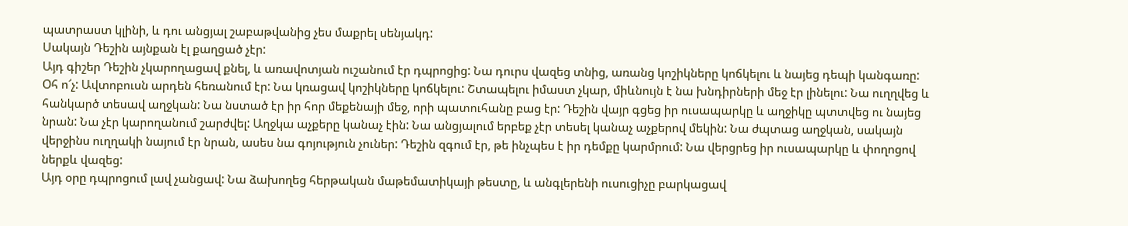պատրաստ կլինի, և դու անցյալ շաբաթվանից չես մաքրել սենյակդ:
Սակայն Դեշին այնքան էլ քաղցած չէր:
Այդ գիշեր Դեշին չկարողացավ քնել, և առավոտյան ուշանում էր դպրոցից: Նա դուրս վազեց տնից, առանց կոշիկները կոճկելու և նայեց դեպի կանգառը: Օհ ո՜չ: Ավտոբուսն արդեն հեռանում էր: Նա կռացավ կոշիկները կոճկելու: Շտապելու իմաստ չկար, միևնույն է նա խնդիրների մեջ էր լինելու: Նա ուղղվեց և հանկարծ տեսավ աղջկան: Նա նստած էր իր հոր մեքենայի մեջ, որի պատուհանը բաց էր: Դեշին վայր գցեց իր ուսապարկը և աղջիկը պտտվեց ու նայեց նրան: Նա չէր կարողանում շարժվել: Աղջկա աչքերը կանաչ էին: Նա անցյալում երբեք չէր տեսել կանաչ աչքերով մեկին: Նա ժպտաց աղջկան, սակայն վերջինս ուղղակի նայում էր նրան, ասես նա գոյություն չուներ: Դեշին զգում էր, թե ինչպես է իր դեմքը կարմրում: Նա վերցրեց իր ուսապարկը և փողոցով ներքև վազեց:
Այդ օրը դպրոցում լավ չանցավ: Նա ձախողեց հերթական մաթեմատիկայի թեստը, և անգլերենի ուսուցիչը բարկացավ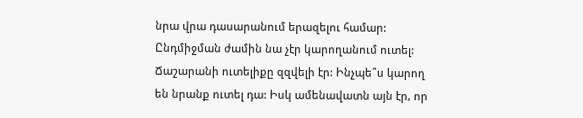նրա վրա դասարանում երազելու համար: Ընդմիջման ժամին նա չէր կարողանում ուտել: Ճաշարանի ուտելիքը զզվելի էր: Ինչպե՞ս կարող են նրանք ուտել դա: Իսկ ամենավատն այն էր, որ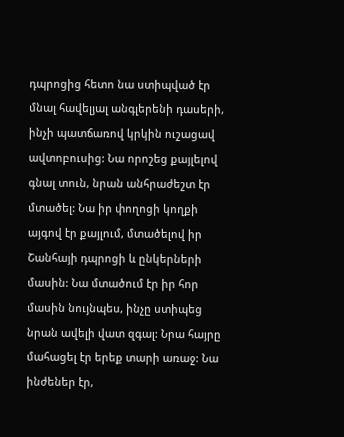դպրոցից հետո նա ստիպված էր մնալ հավելյալ անգլերենի դասերի, ինչի պատճառով կրկին ուշացավ ավտոբուսից: Նա որոշեց քայլելով գնալ տուն, նրան անհրաժեշտ էր մտածել: Նա իր փողոցի կողքի այգով էր քայլում, մտածելով իր Շանհայի դպրոցի և ընկերների մասին: Նա մտածում էր իր հոր մասին նույնպես, ինչը ստիպեց նրան ավելի վատ զգալ: Նրա հայրը մահացել էր երեք տարի առաջ: Նա ինժեներ էր,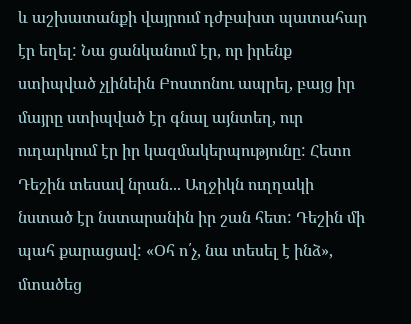և աշխատանքի վայրում դժբախտ պատահար էր եղել: Նա ցանկանում էր, որ իրենք ստիպված չլինեին Բոստոնու ապրել, բայց իր մայրը ստիպված էր գնալ այնտեղ, ուր ուղարկում էր իր կազմակերպությունը: Հետո Դեշին տեսավ նրան... Աղջիկն ուղղակի նստած էր նստարանին իր շան հետ: Դեշին մի պահ քարացավ: «Օհ ո՛չ, նա տեսել է ինձ», մտածեց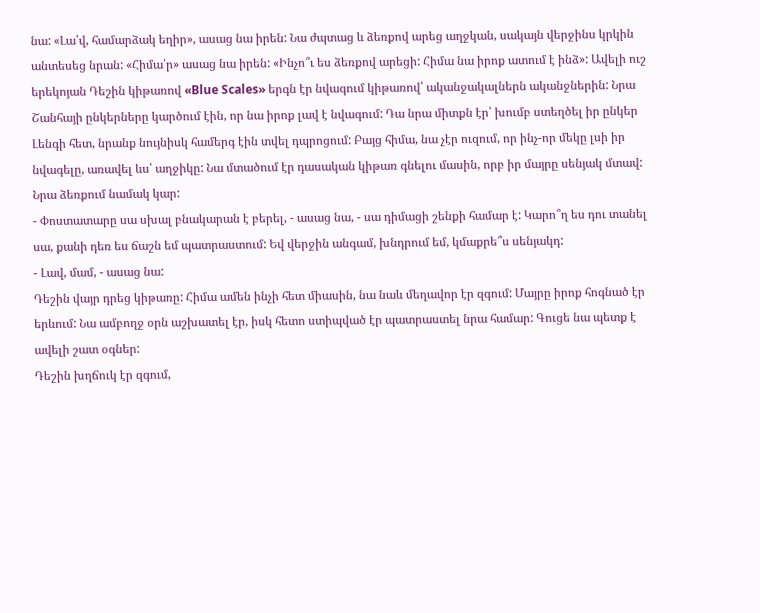նա: «Լա՛վ, համարձակ եղիր», ասաց նա իրեն: Նա ժպտաց և ձեռքով արեց աղջկան, սակայն վերջինս կրկին անտեսեց նրան: «Հիմա՛ր» ասաց նա իրեն: «Ինչո՞ւ ես ձեռքով արեցի: Հիմա նա իրոք ատում է ինձ»: Ավելի ուշ երեկոյան Դեշին կիթառով «Blue Scales» երգն էր նվագում կիթառով՝ ականջակալներն ականջներին: Նրա Շանհայի ընկերները կարծում էին, որ նա իրոք լավ է նվագում: Դա նրա միտքն էր՝ խումբ ստեղծել իր ընկեր Լենգի հետ, նրանք նույնիսկ համերգ էին տվել դպրոցում: Բայց հիմա, նա չէր ուզում, որ ինչ-որ մեկը լսի իր նվագելը, առավել ևս՝ աղջիկը: Նա մտածում էր դասական կիթառ գնելու մասին, որբ իր մայրը սենյակ մտավ: Նրա ձեռքում նամակ կար:
- Փոստատարը սա սխալ բնակարան է բերել, - ասաց նա, - սա դիմացի շենքի համար է: Կարո՞ղ ես դու տանել սա, քանի դեռ ես ճաշն եմ պատրաստում: Եվ վերջին անգամ, խնդրում եմ, կմաքրե՞ս սենյակդ:
- Լավ, մամ, - ասաց նա:
Դեշին վայր դրեց կիթառը: Հիմա ամեն ինչի հետ միասին, նա նաև մեղավոր էր զգում: Մայրը իրոք հոգնած էր երևում: Նա ամբողջ օրն աշխատել էր, իսկ հետո ստիպված էր պատրաստել նրա համար: Գուցե նա պետք է ավելի շատ օգներ:
Դեշին խղճուկ էր զգում,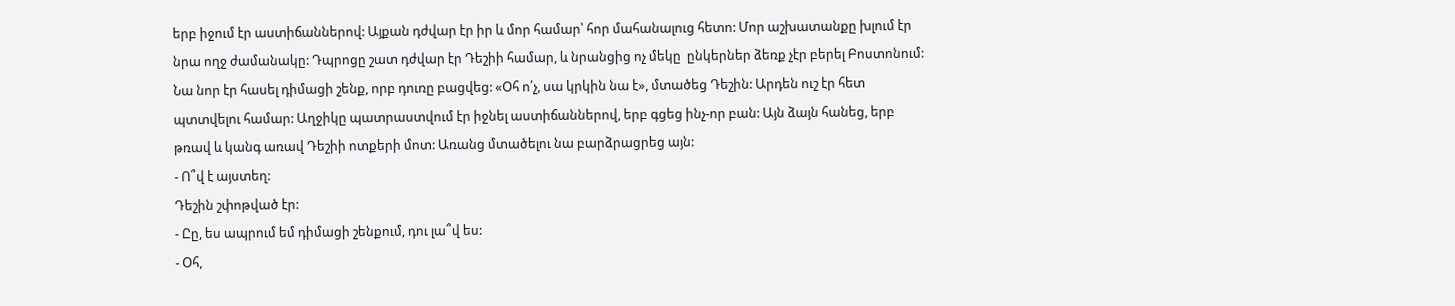երբ իջում էր աստիճաններով: Այքան դժվար էր իր և մոր համար՝ հոր մահանալուց հետո: Մոր աշխատանքը խլում էր նրա ողջ ժամանակը: Դպրոցը շատ դժվար էր Դեշիի համար, և նրանցից ոչ մեկը  ընկերներ ձեռք չէր բերել Բոստոնում: Նա նոր էր հասել դիմացի շենք, որբ դուռը բացվեց: «Օհ ո՛չ, սա կրկին նա է», մտածեց Դեշին: Արդեն ուշ էր հետ պտտվելու համար: Աղջիկը պատրաստվում էր իջնել աստիճաններով, երբ գցեց ինչ-որ բան: Այն ձայն հանեց, երբ թռավ և կանգ առավ Դեշիի ոտքերի մոտ: Առանց մտածելու նա բարձրացրեց այն:
- Ո՞վ է այստեղ:
Դեշին շփոթված էր:
- Ըը, ես ապրում եմ դիմացի շենքում, դու լա՞վ ես:
- Օհ,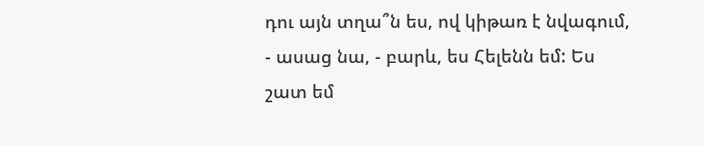դու այն տղա՞ն ես, ով կիթառ է նվագում, - ասաց նա, - բարև, ես Հելենն եմ: Ես շատ եմ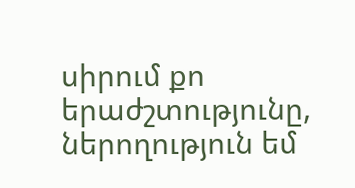սիրում քո երաժշտությունը, ներողություն եմ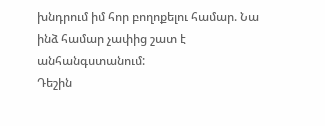խնդրում իմ հոր բողոքելու համար. Նա ինձ համար չափից շատ է անհանգստանում:
Դեշին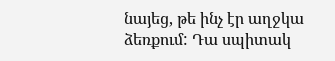նայեց, թե ինչ էր աղջկա ձեռքում: Դա սպիտակ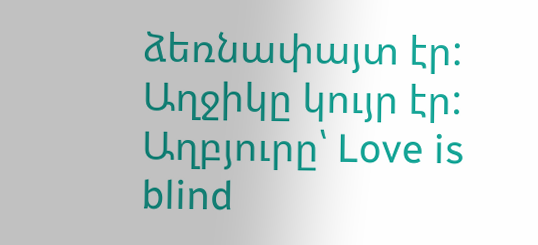ձեռնափայտ էր: Աղջիկը կույր էր:
Աղբյուրը՝ Love is blind